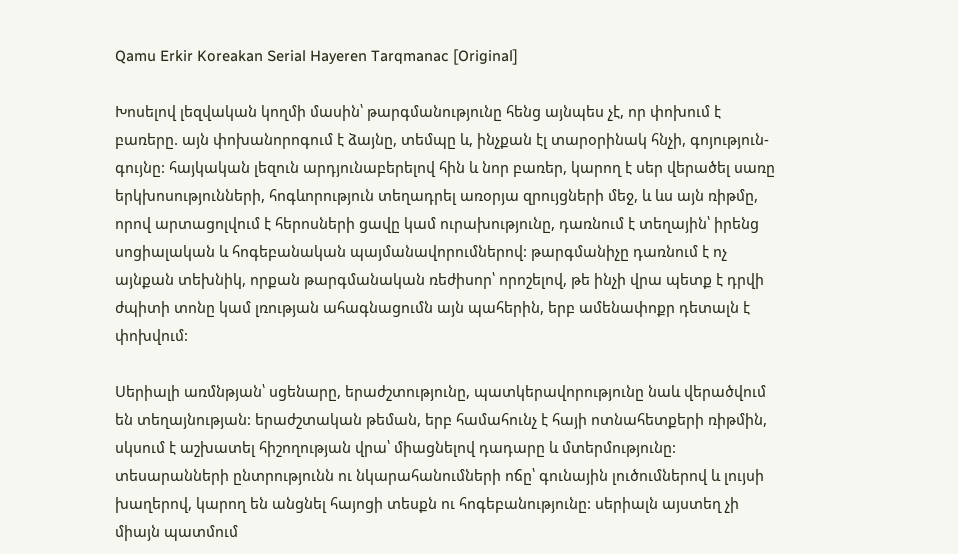Qamu Erkir Koreakan Serial Hayeren Tarqmanac [Original]

Խոսելով լեզվական կողմի մասին՝ թարգմանությունը հենց այնպես չէ, որ փոխում է բառերը. այն փոխանորոգում է ձայնը, տեմպը և, ինչքան էլ տարօրինակ հնչի, գոյություն-գույնը: հայկական լեզուն արդյունաբերելով հին և նոր բառեր, կարող է սեր վերածել սառը երկխոսությունների, հոգևորություն տեղադրել առօրյա զրույցների մեջ, և ևս այն ռիթմը, որով արտացոլվում է հերոսների ցավը կամ ուրախությունը, դառնում է տեղային՝ իրենց սոցիալական և հոգեբանական պայմանավորումներով: թարգմանիչը դառնում է ոչ այնքան տեխնիկ, որքան թարգմանական ռեժիսոր՝ որոշելով, թե ինչի վրա պետք է դրվի ժպիտի տոնը կամ լռության ահագնացումն այն պահերին, երբ ամենափոքր դետալն է փոխվում:

Սերիալի առմնթյան՝ սցենարը, երաժշտությունը, պատկերավորությունը նաև վերածվում են տեղայնության: երաժշտական թեման, երբ համահունչ է հայի ոտնահետքերի ռիթմին, սկսում է աշխատել հիշողության վրա՝ միացնելով դադարը և մտերմությունը: տեսարանների ընտրությունն ու նկարահանումների ոճը՝ գունային լուծումներով և լույսի խաղերով, կարող են անցնել հայոցի տեսքն ու հոգեբանությունը: սերիալն այստեղ չի միայն պատմում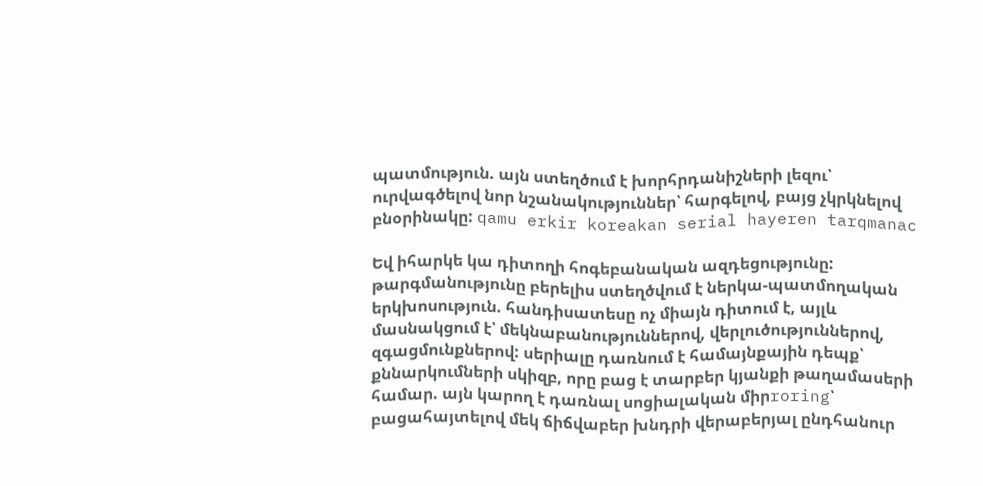պատմություն. այն ստեղծում է խորհրդանիշների լեզու՝ ուրվագծելով նոր նշանակություններ՝ հարգելով, բայց չկրկնելով բնօրինակը: qamu erkir koreakan serial hayeren tarqmanac

Եվ իհարկե կա դիտողի հոգեբանական ազդեցությունը: թարգմանությունը բերելիս ստեղծվում է ներկա-պատմողական երկխոսություն. հանդիսատեսը ոչ միայն դիտում է, այլև մասնակցում է՝ մեկնաբանություններով, վերլուծություններով, զգացմունքներով: սերիալը դառնում է համայնքային դեպք՝ քննարկումների սկիզբ, որը բաց է տարբեր կյանքի թաղամասերի համար. այն կարող է դառնալ սոցիալական միրroring՝ բացահայտելով մեկ ճիճվաբեր խնդրի վերաբերյալ ընդհանուր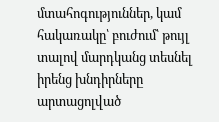մտահոգություններ, կամ հակառակը՝ բուժում՝ թույլ տալով մարդկանց տեսնել իրենց խնդիրները արտացոլված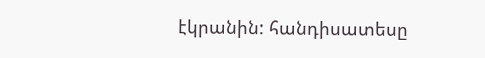էկրանին: հանդիսատեսը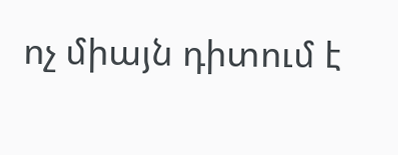ոչ միայն դիտում է